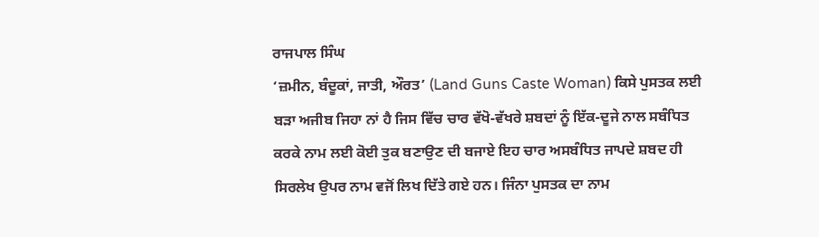ਰਾਜਪਾਲ ਸਿੰਘ
‘ਜ਼ਮੀਨ, ਬੰਦੂਕਾਂ, ਜਾਤੀ, ਔਰਤ’ (Land Guns Caste Woman) ਕਿਸੇ ਪੁਸਤਕ ਲਈ ਬੜਾ ਅਜੀਬ ਜਿਹਾ ਨਾਂ ਹੈ ਜਿਸ ਵਿੱਚ ਚਾਰ ਵੱਖੋ-ਵੱਖਰੇ ਸ਼ਬਦਾਂ ਨੂੰ ਇੱਕ-ਦੂਜੇ ਨਾਲ ਸਬੰਧਿਤ ਕਰਕੇ ਨਾਮ ਲਈ ਕੋਈ ਤੁਕ ਬਣਾਉਣ ਦੀ ਬਜਾਏ ਇਹ ਚਾਰ ਅਸਬੰਧਿਤ ਜਾਪਦੇ ਸ਼ਬਦ ਹੀ ਸਿਰਲੇਖ ਉਪਰ ਨਾਮ ਵਜੋਂ ਲਿਖ ਦਿੱਤੇ ਗਏ ਹਨ। ਜਿੰਨਾ ਪੁਸਤਕ ਦਾ ਨਾਮ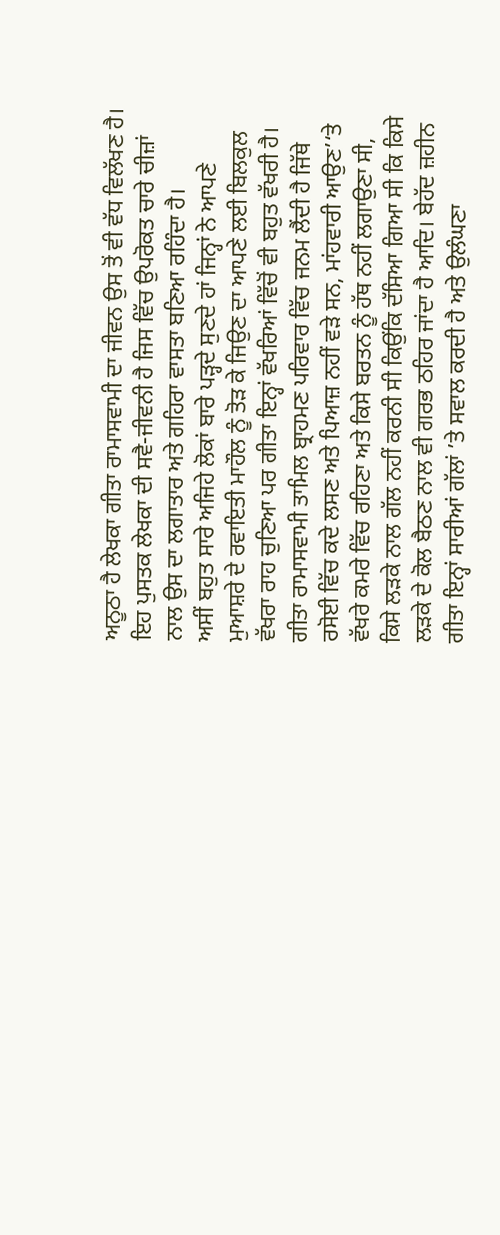ਅਨੂਠਾ ਹੈ ਲੇਖਕਾ ਗੀਤਾ ਰਾਮਾਸਵਾਮੀ ਦਾ ਜੀਵਨ ਉਸ ਤੋਂ ਵੀ ਵੱਧ ਵਿਲੱਖਣ ਹੈ। ਇਹ ਪੁਸਤਕ ਲੇਖਕਾ ਦੀ ਸਵੈ-ਜੀਵਨੀ ਹੈ ਜਿਸ ਵਿੱਚ ਉਪਰੋਕਤ ਚਾਰੇ ਚੀਜ਼ਾਂ ਨਾਲ ਉਸ ਦਾ ਲਗਾਤਾਰ ਅਤੇ ਗਹਿਰਾ ਵਾਸਤਾ ਬਣਿਆ ਰਹਿੰਦਾ ਹੈ।
ਅਸੀਂ ਬਹੁਤ ਸਾਰੇ ਅਜਿਹੇ ਲੋਕਾਂ ਬਾਰੇ ਪੜ੍ਹਦੇ ਸੁਣਦੇ ਹਾਂ ਜਿਨ੍ਹਾਂ ਨੇ ਆਪਣੇ ਮੁਆਸ਼ਰੇ ਦੇ ਰਵਾਇਤੀ ਮਾਹੌਲ ਨੂੰ ਤੋੜ ਕੇ ਜਿਉਣ ਦਾ ਆਪਣੇ ਲਈ ਬਿਲਕੁਲ ਵੱਖਰਾ ਰਾਹ ਚੁਣਿਆ ਪਰ ਗੀਤਾ ਇਨ੍ਹਾਂ ਵੱਖਰਿਆਂ ਵਿੱਚੋਂ ਵੀ ਬਹੁਤ ਵੱਖਰੀ ਹੈ। ਗੀਤਾ ਰਾਮਾਸਵਾਮੀ ਤਾਮਿਲ ਬ੍ਰਾਹਮਣ ਪਰਿਵਾਰ ਵਿੱਚ ਜਨਮ ਲੈਂਦੀ ਹੈ ਜਿੱਥੇ ਰਸੋਈ ਵਿੱਚ ਕਦੇ ਲਸਣ ਅਤੇ ਪਿਆਜ਼ ਨਹੀਂ ਵੜੇ ਸਨ, ਮਾਂਹਵਾਰੀ ਆਉਣ’‘ਤੇ ਵੱਖਰੇ ਕਮਰੇ ਵਿੱਚ ਰਹਿਣਾ ਅਤੇ ਕਿਸੇ ਬਰਤਨ ਨੂੰ ਹੱਥ ਨਹੀਂ ਲਗਾਉਣਾ ਸੀ, ਕਿਸੇ ਲੜਕੇ ਨਾਲ ਗੱਲ ਨਹੀਂ ਕਰਨੀ ਸੀ ਕਿਉਂਕਿ ਦੱਸਿਆ ਗਿਆ ਸੀ ਕਿ ਕਿਸੇ ਲੜਕੇ ਦੇ ਕੋਲ ਬੈਠਣ ਨਾਲ ਵੀ ਗਰਭ ਠਹਿਰ ਜਾਂਦਾ ਹੈ ਆਦਿ। ਬੇਹੱਦ ਜ਼ਹੀਨ ਗੀਤਾ ਇਨ੍ਹਾਂ ਸਾਰੀਆਂ ਗੱਲਾਂ ’ਤੇ ਸਵਾਲ ਕਰਦੀ ਹੈ ਅਤੇ ਉਲੰਘਣਾ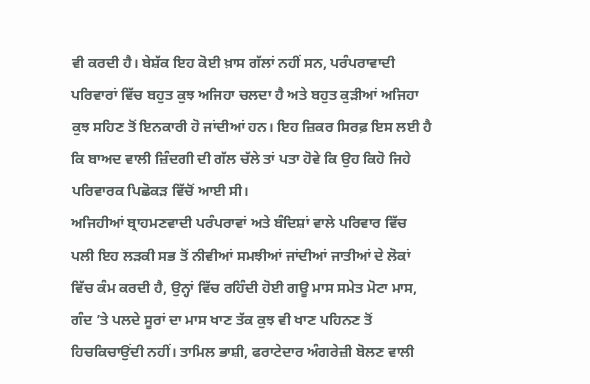ਵੀ ਕਰਦੀ ਹੈ। ਬੇਸ਼ੱਕ ਇਹ ਕੋਈ ਖ਼ਾਸ ਗੱਲਾਂ ਨਹੀਂ ਸਨ, ਪਰੰਪਰਾਵਾਦੀ ਪਰਿਵਾਰਾਂ ਵਿੱਚ ਬਹੁਤ ਕੁਝ ਅਜਿਹਾ ਚਲਦਾ ਹੈ ਅਤੇ ਬਹੁਤ ਕੁੜੀਆਂ ਅਜਿਹਾ ਕੁਝ ਸਹਿਣ ਤੋਂ ਇਨਕਾਰੀ ਹੋ ਜਾਂਦੀਆਂ ਹਨ। ਇਹ ਜ਼ਿਕਰ ਸਿਰਫ਼ ਇਸ ਲਈ ਹੈ ਕਿ ਬਾਅਦ ਵਾਲੀ ਜ਼ਿੰਦਗੀ ਦੀ ਗੱਲ ਚੱਲੇ ਤਾਂ ਪਤਾ ਹੋਵੇ ਕਿ ਉਹ ਕਿਹੋ ਜਿਹੇ ਪਰਿਵਾਰਕ ਪਿਛੋਕੜ ਵਿੱਚੋਂ ਆਈ ਸੀ।
ਅਜਿਹੀਆਂ ਬ੍ਰਾਹਮਣਵਾਦੀ ਪਰੰਪਰਾਵਾਂ ਅਤੇ ਬੰਦਿਸ਼ਾਂ ਵਾਲੇ ਪਰਿਵਾਰ ਵਿੱਚ ਪਲੀ ਇਹ ਲੜਕੀ ਸਭ ਤੋਂ ਨੀਵੀਆਂ ਸਮਝੀਆਂ ਜਾਂਦੀਆਂ ਜਾਤੀਆਂ ਦੇ ਲੋਕਾਂ ਵਿੱਚ ਕੰਮ ਕਰਦੀ ਹੈ, ਉਨ੍ਹਾਂ ਵਿੱਚ ਰਹਿੰਦੀ ਹੋਈ ਗਊ ਮਾਸ ਸਮੇਤ ਮੋਟਾ ਮਾਸ, ਗੰਦ ’ਤੇ ਪਲਦੇ ਸੂਰਾਂ ਦਾ ਮਾਸ ਖਾਣ ਤੱਕ ਕੁਝ ਵੀ ਖਾਣ ਪਹਿਨਣ ਤੋਂ ਹਿਚਕਿਚਾਉਂਦੀ ਨਹੀਂ। ਤਾਮਿਲ ਭਾਸ਼ੀ, ਫਰਾਟੇਦਾਰ ਅੰਗਰੇਜ਼ੀ ਬੋਲਣ ਵਾਲੀ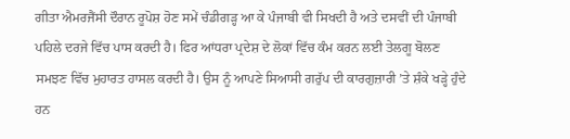ਗੀਤਾ ਐਮਰਜੈਂਸੀ ਦੌਰਾਨ ਰੂਪੋਸ਼ ਹੋਣ ਸਮੇਂ ਚੰਡੀਗੜ੍ਹ ਆ ਕੇ ਪੰਜਾਬੀ ਵੀ ਸਿਖਦੀ ਹੈ ਅਤੇ ਦਸਵੀਂ ਦੀ ਪੰਜਾਬੀ ਪਹਿਲੇ ਦਰਜੇ ਵਿੱਚ ਪਾਸ ਕਰਦੀ ਹੈ। ਫਿਰ ਆਂਧਰਾ ਪ੍ਰਦੇਸ਼ ਦੇ ਲੋਕਾਂ ਵਿੱਚ ਕੰਮ ਕਰਨ ਲਈ ਤੇਲਗੂ ਬੋਲਣ ਸਮਝਣ ਵਿੱਚ ਮੁਹਾਰਤ ਹਾਸਲ ਕਰਦੀ ਹੈ। ਉਸ ਨੂੰ ਆਪਣੇ ਸਿਆਸੀ ਗਰੁੱਪ ਦੀ ਕਾਰਗੁਜ਼ਾਰੀ ’ਤੇ ਸ਼ੰਕੇ ਖੜ੍ਹੇ ਹੁੰਦੇ ਹਨ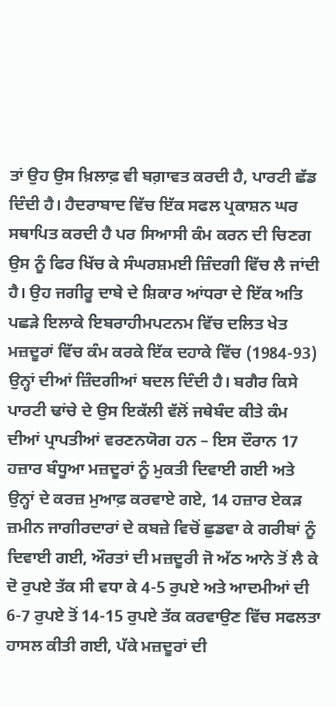ਤਾਂ ਉਹ ਉਸ ਖ਼ਿਲਾਫ਼ ਵੀ ਬਗ਼ਾਵਤ ਕਰਦੀ ਹੈ, ਪਾਰਟੀ ਛੱਡ ਦਿੰਦੀ ਹੈ। ਹੈਦਰਾਬਾਦ ਵਿੱਚ ਇੱਕ ਸਫਲ ਪ੍ਰਕਾਸ਼ਨ ਘਰ ਸਥਾਪਿਤ ਕਰਦੀ ਹੈ ਪਰ ਸਿਆਸੀ ਕੰਮ ਕਰਨ ਦੀ ਚਿਣਗ ਉਸ ਨੂੰ ਫਿਰ ਖਿੱਚ ਕੇ ਸੰਘਰਸ਼ਮਈ ਜ਼ਿੰਦਗੀ ਵਿੱਚ ਲੈ ਜਾਂਦੀ ਹੈ। ਉਹ ਜਗੀਰੂ ਦਾਬੇ ਦੇ ਸ਼ਿਕਾਰ ਆਂਧਰਾ ਦੇ ਇੱਕ ਅਤਿ ਪਛੜੇ ਇਲਾਕੇ ਇਬਰਾਹੀਮਪਟਨਮ ਵਿੱਚ ਦਲਿਤ ਖੇਤ ਮਜ਼ਦੂਰਾਂ ਵਿੱਚ ਕੰਮ ਕਰਕੇ ਇੱਕ ਦਹਾਕੇ ਵਿੱਚ (1984-93) ਉਨ੍ਹਾਂ ਦੀਆਂ ਜ਼ਿੰਦਗੀਆਂ ਬਦਲ ਦਿੰਦੀ ਹੈ। ਬਗੈਰ ਕਿਸੇ ਪਾਰਟੀ ਢਾਂਚੇ ਦੇ ਉਸ ਇਕੱਲੀ ਵੱਲੋਂ ਜਥੇਬੰਦ ਕੀਤੇ ਕੰਮ ਦੀਆਂ ਪ੍ਰਾਪਤੀਆਂ ਵਰਣਨਯੋਗ ਹਨ – ਇਸ ਦੌਰਾਨ 17 ਹਜ਼ਾਰ ਬੰਧੂਆ ਮਜ਼ਦੂਰਾਂ ਨੂੰ ਮੁਕਤੀ ਦਿਵਾਈ ਗਈ ਅਤੇ ਉਨ੍ਹਾਂ ਦੇ ਕਰਜ਼ ਮੁਆਫ਼ ਕਰਵਾਏ ਗਏ, 14 ਹਜ਼ਾਰ ਏਕੜ ਜ਼ਮੀਨ ਜਾਗੀਰਦਾਰਾਂ ਦੇ ਕਬਜ਼ੇ ਵਿਚੋਂ ਛੁਡਵਾ ਕੇ ਗਰੀਬਾਂ ਨੂੰ ਦਿਵਾਈ ਗਈ, ਔਰਤਾਂ ਦੀ ਮਜ਼ਦੂਰੀ ਜੋ ਅੱਠ ਆਨੇ ਤੋਂ ਲੈ ਕੇ ਦੋ ਰੁਪਏ ਤੱਕ ਸੀ ਵਧਾ ਕੇ 4-5 ਰੁਪਏ ਅਤੇ ਆਦਮੀਆਂ ਦੀ 6-7 ਰੁਪਏ ਤੋਂ 14-15 ਰੁਪਏ ਤੱਕ ਕਰਵਾਉਣ ਵਿੱਚ ਸਫਲਤਾ ਹਾਸਲ ਕੀਤੀ ਗਈ, ਪੱਕੇ ਮਜ਼ਦੂਰਾਂ ਦੀ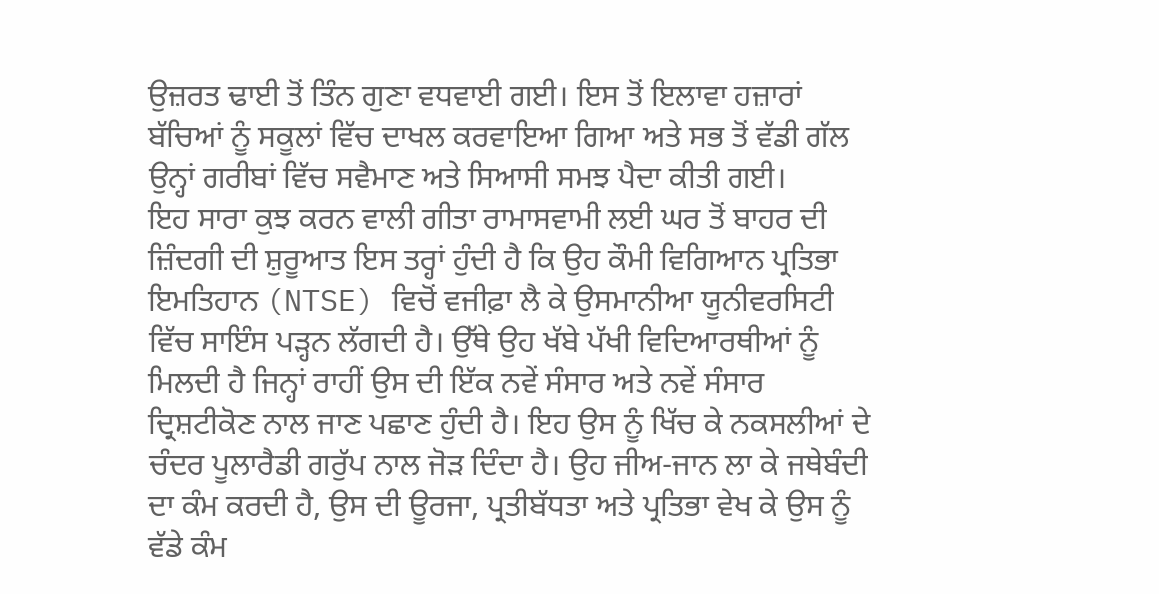ਉਜ਼ਰਤ ਢਾਈ ਤੋਂ ਤਿੰਨ ਗੁਣਾ ਵਧਵਾਈ ਗਈ। ਇਸ ਤੋਂ ਇਲਾਵਾ ਹਜ਼ਾਰਾਂ ਬੱਚਿਆਂ ਨੂੰ ਸਕੂਲਾਂ ਵਿੱਚ ਦਾਖਲ ਕਰਵਾਇਆ ਗਿਆ ਅਤੇ ਸਭ ਤੋਂ ਵੱਡੀ ਗੱਲ ਉਨ੍ਹਾਂ ਗਰੀਬਾਂ ਵਿੱਚ ਸਵੈਮਾਣ ਅਤੇ ਸਿਆਸੀ ਸਮਝ ਪੈਦਾ ਕੀਤੀ ਗਈ।
ਇਹ ਸਾਰਾ ਕੁਝ ਕਰਨ ਵਾਲੀ ਗੀਤਾ ਰਾਮਾਸਵਾਮੀ ਲਈ ਘਰ ਤੋਂ ਬਾਹਰ ਦੀ ਜ਼ਿੰਦਗੀ ਦੀ ਸ਼ੁਰੂਆਤ ਇਸ ਤਰ੍ਹਾਂ ਹੁੰਦੀ ਹੈ ਕਿ ਉਹ ਕੌਮੀ ਵਿਗਿਆਨ ਪ੍ਰਤਿਭਾ ਇਮਤਿਹਾਨ (NTSE) ਵਿਚੋਂ ਵਜੀਫ਼ਾ ਲੈ ਕੇ ਉਸਮਾਨੀਆ ਯੂਨੀਵਰਸਿਟੀ ਵਿੱਚ ਸਾਇੰਸ ਪੜ੍ਹਨ ਲੱਗਦੀ ਹੈ। ਉੱਥੇ ਉਹ ਖੱਬੇ ਪੱਖੀ ਵਿਦਿਆਰਥੀਆਂ ਨੂੰ ਮਿਲਦੀ ਹੈ ਜਿਨ੍ਹਾਂ ਰਾਹੀਂ ਉਸ ਦੀ ਇੱਕ ਨਵੇਂ ਸੰਸਾਰ ਅਤੇ ਨਵੇਂ ਸੰਸਾਰ ਦ੍ਰਿਸ਼ਟੀਕੋਣ ਨਾਲ ਜਾਣ ਪਛਾਣ ਹੁੰਦੀ ਹੈ। ਇਹ ਉਸ ਨੂੰ ਖਿੱਚ ਕੇ ਨਕਸਲੀਆਂ ਦੇ ਚੰਦਰ ਪੂਲਾਰੈਡੀ ਗਰੁੱਪ ਨਾਲ ਜੋੜ ਦਿੰਦਾ ਹੈ। ਉਹ ਜੀਅ-ਜਾਨ ਲਾ ਕੇ ਜਥੇਬੰਦੀ ਦਾ ਕੰਮ ਕਰਦੀ ਹੈ, ਉਸ ਦੀ ਊਰਜਾ, ਪ੍ਰਤੀਬੱਧਤਾ ਅਤੇ ਪ੍ਰਤਿਭਾ ਵੇਖ ਕੇ ਉਸ ਨੂੰ ਵੱਡੇ ਕੰਮ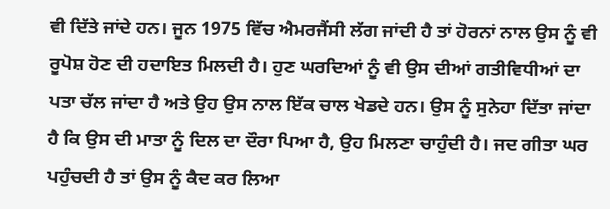ਵੀ ਦਿੱਤੇ ਜਾਂਦੇ ਹਨ। ਜੂਨ 1975 ਵਿੱਚ ਐਮਰਜੈਂਸੀ ਲੱਗ ਜਾਂਦੀ ਹੈ ਤਾਂ ਹੋਰਨਾਂ ਨਾਲ ਉਸ ਨੂੰ ਵੀ ਰੂਪੋਸ਼ ਹੋਣ ਦੀ ਹਦਾਇਤ ਮਿਲਦੀ ਹੈ। ਹੁਣ ਘਰਦਿਆਂ ਨੂੰ ਵੀ ਉਸ ਦੀਆਂ ਗਤੀਵਿਧੀਆਂ ਦਾ ਪਤਾ ਚੱਲ ਜਾਂਦਾ ਹੈ ਅਤੇ ਉਹ ਉਸ ਨਾਲ ਇੱਕ ਚਾਲ ਖੇਡਦੇ ਹਨ। ਉਸ ਨੂੰ ਸੁਨੇਹਾ ਦਿੱਤਾ ਜਾਂਦਾ ਹੈ ਕਿ ਉਸ ਦੀ ਮਾਤਾ ਨੂੰ ਦਿਲ ਦਾ ਦੌਰਾ ਪਿਆ ਹੈ, ਉਹ ਮਿਲਣਾ ਚਾਹੁੰਦੀ ਹੈ। ਜਦ ਗੀਤਾ ਘਰ ਪਹੁੰਚਦੀ ਹੈ ਤਾਂ ਉਸ ਨੂੰ ਕੈਦ ਕਰ ਲਿਆ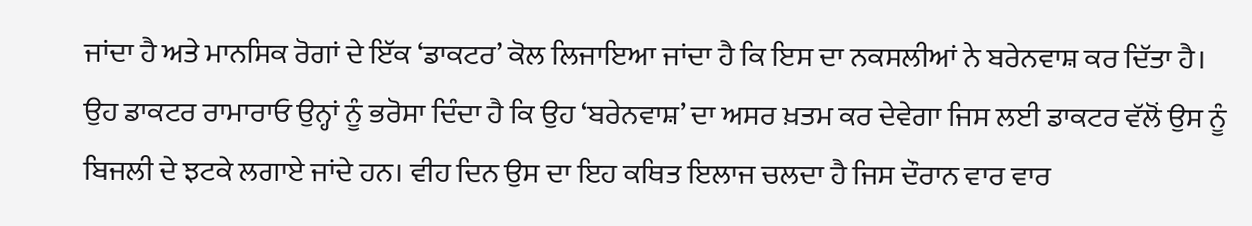ਜਾਂਦਾ ਹੈ ਅਤੇ ਮਾਨਸਿਕ ਰੋਗਾਂ ਦੇ ਇੱਕ ‘ਡਾਕਟਰ’ ਕੋਲ ਲਿਜਾਇਆ ਜਾਂਦਾ ਹੈ ਕਿ ਇਸ ਦਾ ਨਕਸਲੀਆਂ ਨੇ ਬਰੇਨਵਾਸ਼ ਕਰ ਦਿੱਤਾ ਹੈ। ਉਹ ਡਾਕਟਰ ਰਾਮਾਰਾਓ ਉਨ੍ਹਾਂ ਨੂੰ ਭਰੋਸਾ ਦਿੰਦਾ ਹੈ ਕਿ ਉਹ ‘ਬਰੇਨਵਾਸ਼’ ਦਾ ਅਸਰ ਖ਼ਤਮ ਕਰ ਦੇਵੇਗਾ ਜਿਸ ਲਈ ਡਾਕਟਰ ਵੱਲੋਂ ਉਸ ਨੂੰ ਬਿਜਲੀ ਦੇ ਝਟਕੇ ਲਗਾਏ ਜਾਂਦੇ ਹਨ। ਵੀਹ ਦਿਨ ਉਸ ਦਾ ਇਹ ਕਥਿਤ ਇਲਾਜ ਚਲਦਾ ਹੈ ਜਿਸ ਦੌਰਾਨ ਵਾਰ ਵਾਰ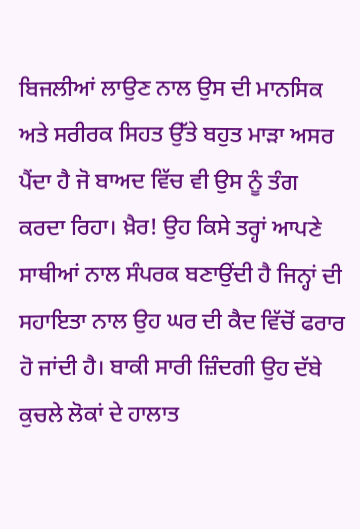ਬਿਜਲੀਆਂ ਲਾਉਣ ਨਾਲ ਉਸ ਦੀ ਮਾਨਸਿਕ ਅਤੇ ਸਰੀਰਕ ਸਿਹਤ ਉੱਤੇ ਬਹੁਤ ਮਾੜਾ ਅਸਰ ਪੈਂਦਾ ਹੈ ਜੋ ਬਾਅਦ ਵਿੱਚ ਵੀ ਉਸ ਨੂੰ ਤੰਗ ਕਰਦਾ ਰਿਹਾ। ਖ਼ੈਰ! ਉਹ ਕਿਸੇ ਤਰ੍ਹਾਂ ਆਪਣੇ ਸਾਥੀਆਂ ਨਾਲ ਸੰਪਰਕ ਬਣਾਉਂਦੀ ਹੈ ਜਿਨ੍ਹਾਂ ਦੀ ਸਹਾਇਤਾ ਨਾਲ ਉਹ ਘਰ ਦੀ ਕੈਦ ਵਿੱਚੋਂ ਫਰਾਰ ਹੋ ਜਾਂਦੀ ਹੈ। ਬਾਕੀ ਸਾਰੀ ਜ਼ਿੰਦਗੀ ਉਹ ਦੱਬੇ ਕੁਚਲੇ ਲੋਕਾਂ ਦੇ ਹਾਲਾਤ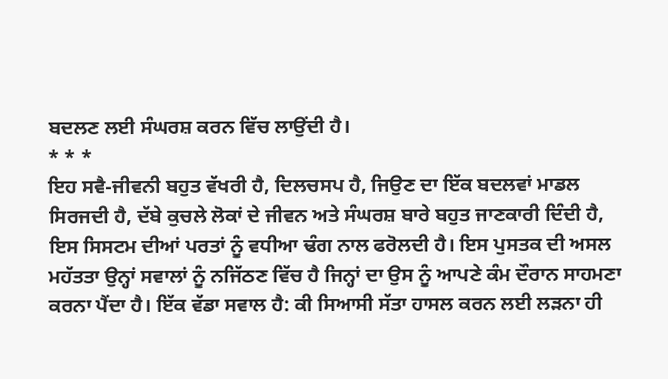ਬਦਲਣ ਲਈ ਸੰਘਰਸ਼ ਕਰਨ ਵਿੱਚ ਲਾਉਂਦੀ ਹੈ।
* * *
ਇਹ ਸਵੈ-ਜੀਵਨੀ ਬਹੁਤ ਵੱਖਰੀ ਹੈ, ਦਿਲਚਸਪ ਹੈ, ਜਿਉਣ ਦਾ ਇੱਕ ਬਦਲਵਾਂ ਮਾਡਲ ਸਿਰਜਦੀ ਹੈ, ਦੱਬੇ ਕੁਚਲੇ ਲੋਕਾਂ ਦੇ ਜੀਵਨ ਅਤੇ ਸੰਘਰਸ਼ ਬਾਰੇ ਬਹੁਤ ਜਾਣਕਾਰੀ ਦਿੰਦੀ ਹੈ, ਇਸ ਸਿਸਟਮ ਦੀਆਂ ਪਰਤਾਂ ਨੂੰ ਵਧੀਆ ਢੰਗ ਨਾਲ ਫਰੋਲਦੀ ਹੈ। ਇਸ ਪੁਸਤਕ ਦੀ ਅਸਲ ਮਹੱਤਤਾ ਉਨ੍ਹਾਂ ਸਵਾਲਾਂ ਨੂੰ ਨਜਿੱਠਣ ਵਿੱਚ ਹੈ ਜਿਨ੍ਹਾਂ ਦਾ ਉਸ ਨੂੰ ਆਪਣੇ ਕੰਮ ਦੌਰਾਨ ਸਾਹਮਣਾ ਕਰਨਾ ਪੈਂਦਾ ਹੈ। ਇੱਕ ਵੱਡਾ ਸਵਾਲ ਹੈ: ਕੀ ਸਿਆਸੀ ਸੱਤਾ ਹਾਸਲ ਕਰਨ ਲਈ ਲੜਨਾ ਹੀ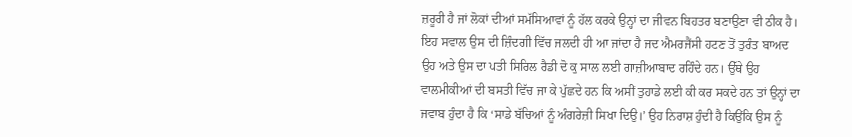ਜ਼ਰੂਰੀ ਹੈ ਜਾਂ ਲੋਕਾਂ ਦੀਆਂ ਸਮੱਸਿਆਵਾਂ ਨੂੰ ਹੱਲ ਕਰਕੇ ਉਨ੍ਹਾਂ ਦਾ ਜੀਵਨ ਬਿਹਤਰ ਬਣਾਉਣਾ ਵੀ ਠੀਕ ਹੈ। ਇਹ ਸਵਾਲ ਉਸ ਦੀ ਜ਼ਿੰਦਗੀ ਵਿੱਚ ਜਲਦੀ ਹੀ ਆ ਜਾਂਦਾ ਹੈ ਜਦ ਐਮਰਜੈਂਸੀ ਹਟਣ ਤੋਂ ਤੁਰੰਤ ਬਾਅਦ ਉਹ ਅਤੇ ਉਸ ਦਾ ਪਤੀ ਸਿਰਿਲ ਰੈਡੀ ਦੋ ਕੁ ਸਾਲ ਲਈ ਗਾਜ਼ੀਆਬਾਦ ਰਹਿੰਦੇ ਹਨ। ਉੱਥੇ ਉਹ ਵਾਲਮੀਕੀਆਂ ਦੀ ਬਸਤੀ ਵਿੱਚ ਜਾ ਕੇ ਪੁੱਛਦੇ ਹਨ ਕਿ ਅਸੀਂ ਤੁਹਾਡੇ ਲਈ ਕੀ ਕਰ ਸਕਦੇ ਹਨ ਤਾਂ ਉਨ੍ਹਾਂ ਦਾ ਜਵਾਬ ਹੁੰਦਾ ਹੈ ਕਿ ‘ਸਾਡੇ ਬੱਚਿਆਂ ਨੂੰ ਅੰਗਰੇਜ਼ੀ ਸਿਖਾ ਦਿਉ।’ ਉਹ ਨਿਰਾਸ਼ ਹੁੰਦੀ ਹੈ ਕਿਉਂਕਿ ਉਸ ਨੂੰ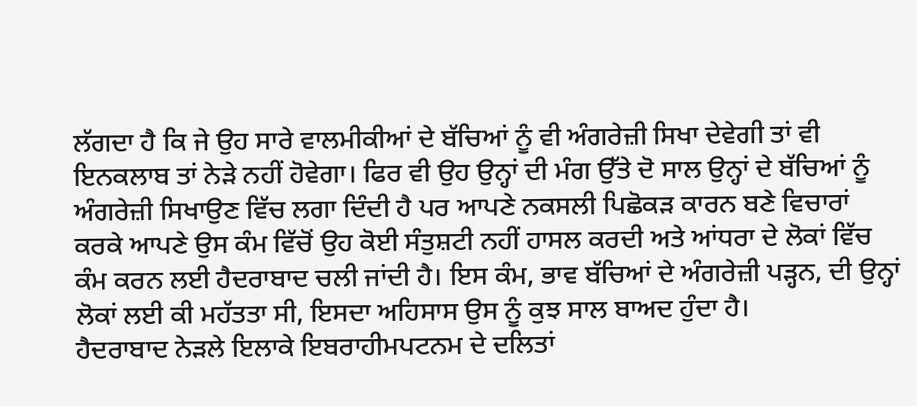ਲੱਗਦਾ ਹੈ ਕਿ ਜੇ ਉਹ ਸਾਰੇ ਵਾਲਮੀਕੀਆਂ ਦੇ ਬੱਚਿਆਂ ਨੂੰ ਵੀ ਅੰਗਰੇਜ਼ੀ ਸਿਖਾ ਦੇਵੇਗੀ ਤਾਂ ਵੀ ਇਨਕਲਾਬ ਤਾਂ ਨੇੜੇ ਨਹੀਂ ਹੋਵੇਗਾ। ਫਿਰ ਵੀ ਉਹ ਉਨ੍ਹਾਂ ਦੀ ਮੰਗ ਉੱਤੇ ਦੋ ਸਾਲ ਉਨ੍ਹਾਂ ਦੇ ਬੱਚਿਆਂ ਨੂੰ ਅੰਗਰੇਜ਼ੀ ਸਿਖਾਉਣ ਵਿੱਚ ਲਗਾ ਦਿੰਦੀ ਹੈ ਪਰ ਆਪਣੇ ਨਕਸਲੀ ਪਿਛੋਕੜ ਕਾਰਨ ਬਣੇ ਵਿਚਾਰਾਂ ਕਰਕੇ ਆਪਣੇ ਉਸ ਕੰਮ ਵਿੱਚੋਂ ਉਹ ਕੋਈ ਸੰਤੁਸ਼ਟੀ ਨਹੀਂ ਹਾਸਲ ਕਰਦੀ ਅਤੇ ਆਂਧਰਾ ਦੇ ਲੋਕਾਂ ਵਿੱਚ ਕੰਮ ਕਰਨ ਲਈ ਹੈਦਰਾਬਾਦ ਚਲੀ ਜਾਂਦੀ ਹੈ। ਇਸ ਕੰਮ, ਭਾਵ ਬੱਚਿਆਂ ਦੇ ਅੰਗਰੇਜ਼ੀ ਪੜ੍ਹਨ, ਦੀ ਉਨ੍ਹਾਂ ਲੋਕਾਂ ਲਈ ਕੀ ਮਹੱਤਤਾ ਸੀ, ਇਸਦਾ ਅਹਿਸਾਸ ਉਸ ਨੂੰ ਕੁਝ ਸਾਲ ਬਾਅਦ ਹੁੰਦਾ ਹੈ।
ਹੈਦਰਾਬਾਦ ਨੇੜਲੇ ਇਲਾਕੇ ਇਬਰਾਹੀਮਪਟਨਮ ਦੇ ਦਲਿਤਾਂ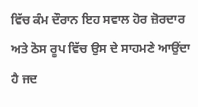ਵਿੱਚ ਕੰਮ ਦੌਰਾਨ ਇਹ ਸਵਾਲ ਹੋਰ ਜ਼ੋਰਦਾਰ ਅਤੇ ਠੋਸ ਰੂਪ ਵਿੱਚ ਉਸ ਦੇ ਸਾਹਮਣੇ ਆਉਂਦਾ ਹੈ ਜਦ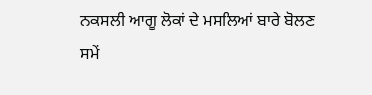ਨਕਸਲੀ ਆਗੂ ਲੋਕਾਂ ਦੇ ਮਸਲਿਆਂ ਬਾਰੇ ਬੋਲਣ ਸਮੇਂ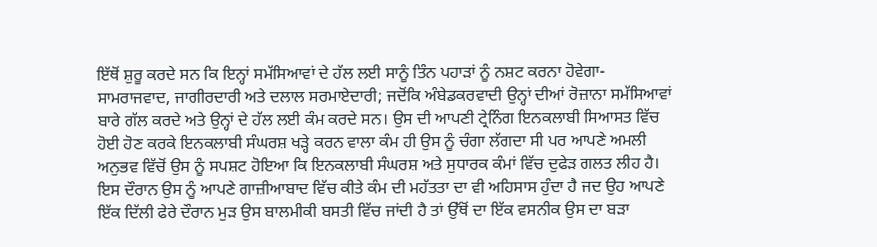ਇੱਥੋਂ ਸ਼ੁਰੂ ਕਰਦੇ ਸਨ ਕਿ ਇਨ੍ਹਾਂ ਸਮੱਸਿਆਵਾਂ ਦੇ ਹੱਲ ਲਈ ਸਾਨੂੰ ਤਿੰਨ ਪਹਾੜਾਂ ਨੂੰ ਨਸ਼ਟ ਕਰਨਾ ਹੋਵੇਗਾ- ਸਾਮਰਾਜਵਾਦ, ਜਾਗੀਰਦਾਰੀ ਅਤੇ ਦਲਾਲ ਸਰਮਾਏਦਾਰੀ; ਜਦੋਂਕਿ ਅੰਬੇਡਕਰਵਾਦੀ ਉਨ੍ਹਾਂ ਦੀਆਂ ਰੋਜ਼ਾਨਾ ਸਮੱਸਿਆਵਾਂ ਬਾਰੇ ਗੱਲ ਕਰਦੇ ਅਤੇ ਉਨ੍ਹਾਂ ਦੇ ਹੱਲ ਲਈ ਕੰਮ ਕਰਦੇ ਸਨ। ਉਸ ਦੀ ਆਪਣੀ ਟ੍ਰੇਨਿੰਗ ਇਨਕਲਾਬੀ ਸਿਆਸਤ ਵਿੱਚ ਹੋਈ ਹੋਣ ਕਰਕੇ ਇਨਕਲਾਬੀ ਸੰਘਰਸ਼ ਖੜ੍ਹੇ ਕਰਨ ਵਾਲਾ ਕੰਮ ਹੀ ਉਸ ਨੂੰ ਚੰਗਾ ਲੱਗਦਾ ਸੀ ਪਰ ਆਪਣੇ ਅਮਲੀ ਅਨੁਭਵ ਵਿੱਚੋਂ ਉਸ ਨੂੰ ਸਪਸ਼ਟ ਹੋਇਆ ਕਿ ਇਨਕਲਾਬੀ ਸੰਘਰਸ਼ ਅਤੇ ਸੁਧਾਰਕ ਕੰਮਾਂ ਵਿੱਚ ਦੁਫੇੜ ਗਲਤ ਲੀਹ ਹੈ। ਇਸ ਦੌਰਾਨ ਉਸ ਨੂੰ ਆਪਣੇ ਗਾਜ਼ੀਆਬਾਦ ਵਿੱਚ ਕੀਤੇ ਕੰਮ ਦੀ ਮਹੱਤਤਾ ਦਾ ਵੀ ਅਹਿਸਾਸ ਹੁੰਦਾ ਹੈ ਜਦ ਉਹ ਆਪਣੇ ਇੱਕ ਦਿੱਲੀ ਫੇਰੇ ਦੌਰਾਨ ਮੁੜ ਉਸ ਬਾਲਮੀਕੀ ਬਸਤੀ ਵਿੱਚ ਜਾਂਦੀ ਹੈ ਤਾਂ ਉੱਥੋਂ ਦਾ ਇੱਕ ਵਸਨੀਕ ਉਸ ਦਾ ਬੜਾ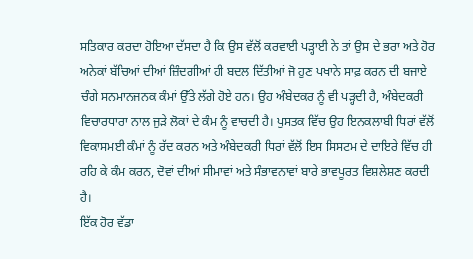ਸਤਿਕਾਰ ਕਰਦਾ ਹੋਇਆ ਦੱਸਦਾ ਹੈ ਕਿ ਉਸ ਵੱਲੋਂ ਕਰਵਾਈ ਪੜ੍ਹਾਈ ਨੇ ਤਾਂ ਉਸ ਦੇ ਭਰਾ ਅਤੇ ਹੋਰ ਅਨੇਕਾਂ ਬੱਚਿਆਂ ਦੀਆਂ ਜ਼ਿੰਦਗੀਆਂ ਹੀ ਬਦਲ ਦਿੱਤੀਆਂ ਜੋ ਹੁਣ ਪਖਾਨੇ ਸਾਫ਼ ਕਰਨ ਦੀ ਬਜਾਏ ਚੰਗੇ ਸਨਮਾਨਜਨਕ ਕੰਮਾਂ ਉੱਤੇ ਲੱਗੇ ਹੋਏ ਹਨ। ਉਹ ਅੰਬੇਦਕਰ ਨੂੰ ਵੀ ਪੜ੍ਹਦੀ ਹੈ, ਅੰਬੇਦਕਰੀ ਵਿਚਾਰਧਾਰਾ ਨਾਲ ਜੁੜੇ ਲੋਕਾਂ ਦੇ ਕੰਮ ਨੂੰ ਵਾਚਦੀ ਹੈ। ਪੁਸਤਕ ਵਿੱਚ ਉਹ ਇਨਕਲਾਬੀ ਧਿਰਾਂ ਵੱਲੋਂ ਵਿਕਾਸਮਈ ਕੰਮਾਂ ਨੂੰ ਰੱਦ ਕਰਨ ਅਤੇ ਅੰਬੇਦਕਰੀ ਧਿਰਾਂ ਵੱਲੋਂ ਇਸ ਸਿਸਟਮ ਦੇ ਦਾਇਰੇ ਵਿੱਚ ਹੀ ਰਹਿ ਕੇ ਕੰਮ ਕਰਨ, ਦੋਵਾਂ ਦੀਆਂ ਸੀਮਾਵਾਂ ਅਤੇ ਸੰਭਾਵਨਾਵਾਂ ਬਾਰੇ ਭਾਵਪੂਰਤ ਵਿਸ਼ਲੇਸ਼ਣ ਕਰਦੀ ਹੈ।
ਇੱਕ ਹੋਰ ਵੱਡਾ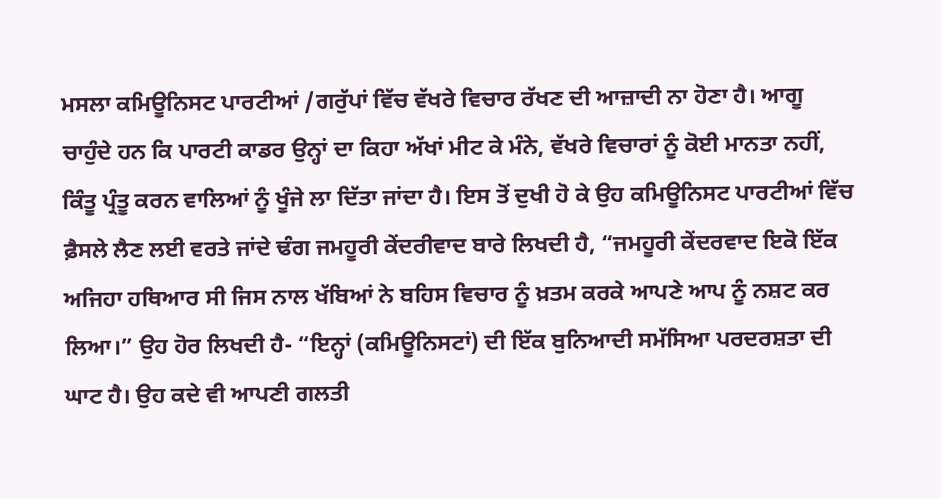ਮਸਲਾ ਕਮਿਊਨਿਸਟ ਪਾਰਟੀਆਂ /ਗਰੁੱਪਾਂ ਵਿੱਚ ਵੱਖਰੇ ਵਿਚਾਰ ਰੱਖਣ ਦੀ ਆਜ਼ਾਦੀ ਨਾ ਹੋਣਾ ਹੈ। ਆਗੂ ਚਾਹੁੰਦੇ ਹਨ ਕਿ ਪਾਰਟੀ ਕਾਡਰ ਉਨ੍ਹਾਂ ਦਾ ਕਿਹਾ ਅੱਖਾਂ ਮੀਟ ਕੇ ਮੰਨੇ, ਵੱਖਰੇ ਵਿਚਾਰਾਂ ਨੂੰ ਕੋਈ ਮਾਨਤਾ ਨਹੀਂ, ਕਿੰਤੂ ਪ੍ਰੰਤੂ ਕਰਨ ਵਾਲਿਆਂ ਨੂੰ ਖੂੰਜੇ ਲਾ ਦਿੱਤਾ ਜਾਂਦਾ ਹੈ। ਇਸ ਤੋਂ ਦੁਖੀ ਹੋ ਕੇ ਉਹ ਕਮਿਊਨਿਸਟ ਪਾਰਟੀਆਂ ਵਿੱਚ ਫ਼ੈਸਲੇ ਲੈਣ ਲਈ ਵਰਤੇ ਜਾਂਦੇ ਢੰਗ ਜਮਹੂਰੀ ਕੇਂਦਰੀਵਾਦ ਬਾਰੇ ਲਿਖਦੀ ਹੈ, “ਜਮਹੂਰੀ ਕੇਂਦਰਵਾਦ ਇਕੋ ਇੱਕ ਅਜਿਹਾ ਹਥਿਆਰ ਸੀ ਜਿਸ ਨਾਲ ਖੱਬਿਆਂ ਨੇ ਬਹਿਸ ਵਿਚਾਰ ਨੂੰ ਖ਼ਤਮ ਕਰਕੇ ਆਪਣੇ ਆਪ ਨੂੰ ਨਸ਼ਟ ਕਰ ਲਿਆ।” ਉਹ ਹੋਰ ਲਿਖਦੀ ਹੈ- “ਇਨ੍ਹਾਂ (ਕਮਿਊਨਿਸਟਾਂ) ਦੀ ਇੱਕ ਬੁਨਿਆਦੀ ਸਮੱਸਿਆ ਪਰਦਰਸ਼ਤਾ ਦੀ ਘਾਟ ਹੈ। ਉਹ ਕਦੇ ਵੀ ਆਪਣੀ ਗਲਤੀ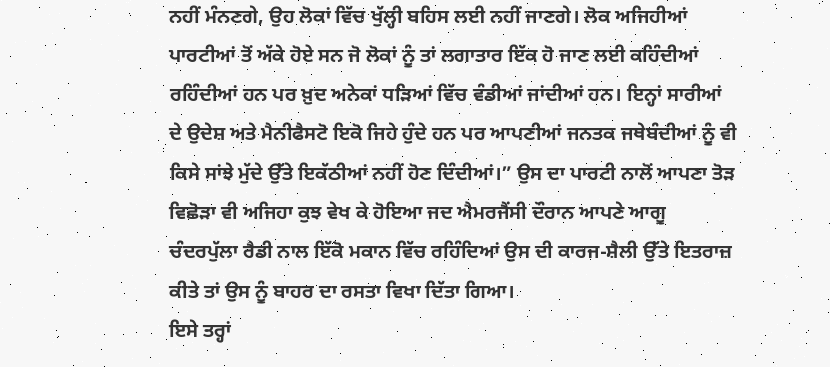ਨਹੀਂ ਮੰਨਣਗੇ, ਉਹ ਲੋਕਾਂ ਵਿੱਚ ਖੁੱਲ੍ਹੀ ਬਹਿਸ ਲਈ ਨਹੀਂ ਜਾਣਗੇ। ਲੋਕ ਅਜਿਹੀਆਂ ਪਾਰਟੀਆਂ ਤੋਂ ਅੱਕੇ ਹੋਏ ਸਨ ਜੋ ਲੋਕਾਂ ਨੂੰ ਤਾਂ ਲਗਾਤਾਰ ਇੱਕ ਹੋ ਜਾਣ ਲਈ ਕਹਿੰਦੀਆਂ ਰਹਿੰਦੀਆਂ ਹਨ ਪਰ ਖ਼ੁਦ ਅਨੇਕਾਂ ਧੜਿਆਂ ਵਿੱਚ ਵੰਡੀਆਂ ਜਾਂਦੀਆਂ ਹਨ। ਇਨ੍ਹਾਂ ਸਾਰੀਆਂ ਦੇ ਉਦੇਸ਼ ਅਤੇ ਮੈਨੀਫੈਸਟੋ ਇਕੋ ਜਿਹੇ ਹੁੰਦੇ ਹਨ ਪਰ ਆਪਣੀਆਂ ਜਨਤਕ ਜਥੇਬੰਦੀਆਂ ਨੂੰ ਵੀ ਕਿਸੇ ਸਾਂਝੇ ਮੁੱਦੇ ਉੱਤੇ ਇਕੱਠੀਆਂ ਨਹੀਂ ਹੋਣ ਦਿੰਦੀਆਂ।” ਉਸ ਦਾ ਪਾਰਟੀ ਨਾਲੋਂ ਆਪਣਾ ਤੋੜ ਵਿਛੋੜਾ ਵੀ ਅਜਿਹਾ ਕੁਝ ਵੇਖ ਕੇ ਹੋਇਆ ਜਦ ਐਮਰਜੈਂਸੀ ਦੌਰਾਨ ਆਪਣੇ ਆਗੂ ਚੰਦਰਪੁੱਲਾ ਰੈਡੀ ਨਾਲ ਇੱਕੋ ਮਕਾਨ ਵਿੱਚ ਰਹਿੰਦਿਆਂ ਉਸ ਦੀ ਕਾਰਜ-ਸ਼ੈਲੀ ਉੱਤੇ ਇਤਰਾਜ਼ ਕੀਤੇ ਤਾਂ ਉਸ ਨੂੰ ਬਾਹਰ ਦਾ ਰਸਤਾ ਵਿਖਾ ਦਿੱਤਾ ਗਿਆ।
ਇਸੇ ਤਰ੍ਹਾਂ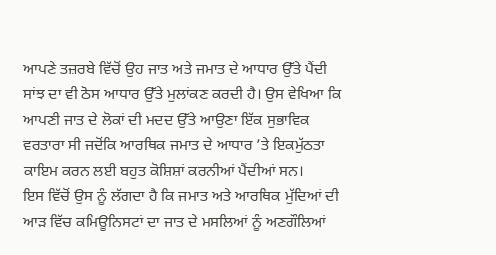ਆਪਣੇ ਤਜ਼ਰਬੇ ਵਿੱਚੋਂ ਉਹ ਜਾਤ ਅਤੇ ਜਮਾਤ ਦੇ ਆਧਾਰ ਉੱਤੇ ਪੈਂਦੀ ਸਾਂਝ ਦਾ ਵੀ ਠੋਸ ਆਧਾਰ ਉੱਤੇ ਮੁਲਾਂਕਣ ਕਰਦੀ ਹੈ। ਉਸ ਵੇਖਿਆ ਕਿ ਆਪਣੀ ਜਾਤ ਦੇ ਲੋਕਾਂ ਦੀ ਮਦਦ ਉੱਤੇ ਆਉਣਾ ਇੱਕ ਸੁਭਾਵਿਕ ਵਰਤਾਰਾ ਸੀ ਜਦੋਂਕਿ ਆਰਥਿਕ ਜਮਾਤ ਦੇ ਆਧਾਰ ’ਤੇ ਇਕਮੁੱਠਤਾ ਕਾਇਮ ਕਰਨ ਲਈ ਬਹੁਤ ਕੋਸ਼ਿਸ਼ਾਂ ਕਰਨੀਆਂ ਪੈਂਦੀਆਂ ਸਨ।
ਇਸ ਵਿੱਚੋਂ ਉਸ ਨੂੰ ਲੱਗਦਾ ਹੈ ਕਿ ਜਮਾਤ ਅਤੇ ਆਰਥਿਕ ਮੁੱਦਿਆਂ ਦੀ ਆੜ ਵਿੱਚ ਕਮਿਊਨਿਸਟਾਂ ਦਾ ਜਾਤ ਦੇ ਮਸਲਿਆਂ ਨੂੰ ਅਣਗੌਲਿਆਂ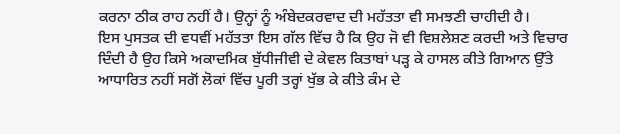ਕਰਨਾ ਠੀਕ ਰਾਹ ਨਹੀਂ ਹੈ। ਉਨ੍ਹਾਂ ਨੂੰ ਅੰਬੇਦਕਰਵਾਦ ਦੀ ਮਹੱਤਤਾ ਵੀ ਸਮਝਣੀ ਚਾਹੀਦੀ ਹੈ।
ਇਸ ਪੁਸਤਕ ਦੀ ਵਧਵੀਂ ਮਹੱਤਤਾ ਇਸ ਗੱਲ ਵਿੱਚ ਹੈ ਕਿ ਉਹ ਜੋ ਵੀ ਵਿਸ਼ਲੇਸ਼ਣ ਕਰਦੀ ਅਤੇ ਵਿਚਾਰ ਦਿੰਦੀ ਹੈ ਉਹ ਕਿਸੇ ਅਕਾਦਮਿਕ ਬੁੱਧੀਜੀਵੀ ਦੇ ਕੇਵਲ ਕਿਤਾਬਾਂ ਪੜ੍ਹ ਕੇ ਹਾਸਲ ਕੀਤੇ ਗਿਆਨ ਉੱਤੇ ਆਧਾਰਿਤ ਨਹੀਂ ਸਗੋਂ ਲੋਕਾਂ ਵਿੱਚ ਪੂਰੀ ਤਰ੍ਹਾਂ ਖੁੱਭ ਕੇ ਕੀਤੇ ਕੰਮ ਦੇ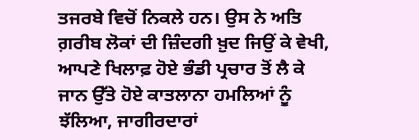ਤਜਰਬੇ ਵਿਚੋਂ ਨਿਕਲੇ ਹਨ। ਉਸ ਨੇ ਅਤਿ ਗ਼ਰੀਬ ਲੋਕਾਂ ਦੀ ਜ਼ਿੰਦਗੀ ਖ਼ੁਦ ਜਿਉਂ ਕੇ ਵੇਖੀ, ਆਪਣੇ ਖਿਲਾਫ਼ ਹੋਏ ਭੰਡੀ ਪ੍ਰਚਾਰ ਤੋਂ ਲੈ ਕੇ ਜਾਨ ਉੱਤੇ ਹੋਏ ਕਾਤਲਾਨਾ ਹਮਲਿਆਂ ਨੂੰ ਝੱਲਿਆ, ਜਾਗੀਰਦਾਰਾਂ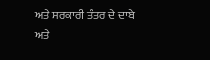ਅਤੇ ਸਰਕਾਰੀ ਤੰਤਰ ਦੇ ਦਾਬੇ ਅਤੇ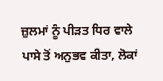ਜ਼ੁਲਮਾਂ ਨੂੰ ਪੀੜਤ ਧਿਰ ਵਾਲੇ ਪਾਸੇ ਤੋਂ ਅਨੁਭਵ ਕੀਤਾ, ਲੋਕਾਂ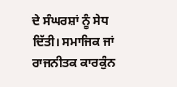ਦੇ ਸੰਘਰਸ਼ਾਂ ਨੂੰ ਸੇਧ ਦਿੱਤੀ। ਸਮਾਜਿਕ ਜਾਂ ਰਾਜਨੀਤਕ ਕਾਰਕੁੰਨ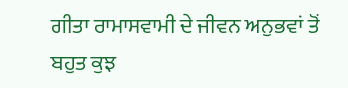ਗੀਤਾ ਰਾਮਾਸਵਾਮੀ ਦੇ ਜੀਵਨ ਅਨੁਭਵਾਂ ਤੋਂ ਬਹੁਤ ਕੁਝ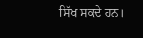ਸਿੱਖ ਸਕਦੇ ਹਨ।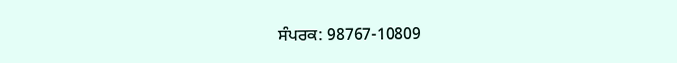ਸੰਪਰਕ: 98767-10809